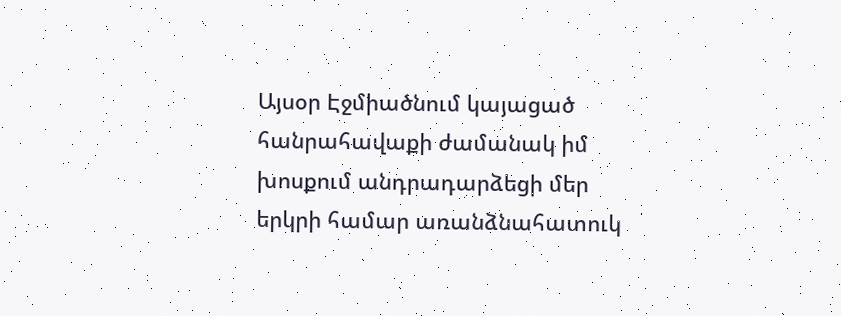Այսօր Էջմիածնում կայացած հանրահավաքի ժամանակ իմ խոսքում անդրադարձեցի մեր երկրի համար առանձնահատուկ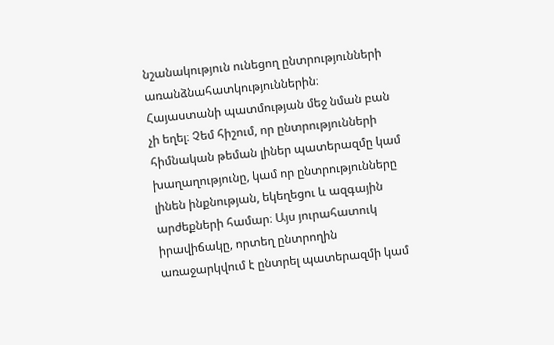նշանակություն ունեցող ընտրությունների առանձնահատկություններին։
Հայաստանի պատմության մեջ նման բան չի եղել։ Չեմ հիշում, որ ընտրությունների հիմնական թեման լիներ պատերազմը կամ խաղաղությունը, կամ որ ընտրությունները լինեն ինքնության, եկեղեցու և ազգային արժեքների համար։ Այս յուրահատուկ իրավիճակը, որտեղ ընտրողին առաջարկվում է ընտրել պատերազմի կամ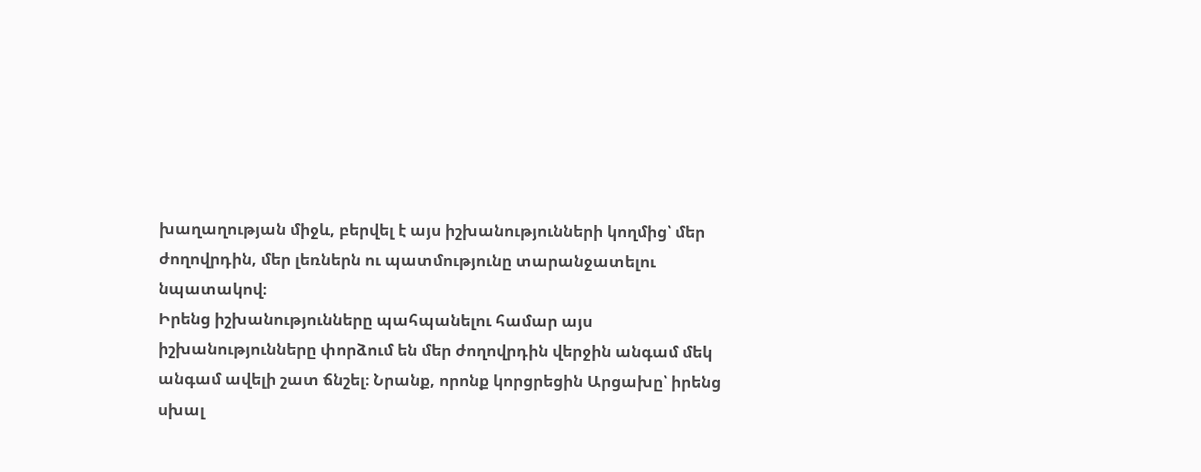խաղաղության միջև, բերվել է այս իշխանությունների կողմից՝ մեր ժողովրդին, մեր լեռներն ու պատմությունը տարանջատելու նպատակով։
Իրենց իշխանությունները պահպանելու համար այս իշխանությունները փորձում են մեր ժողովրդին վերջին անգամ մեկ անգամ ավելի շատ ճնշել։ Նրանք, որոնք կորցրեցին Արցախը՝ իրենց սխալ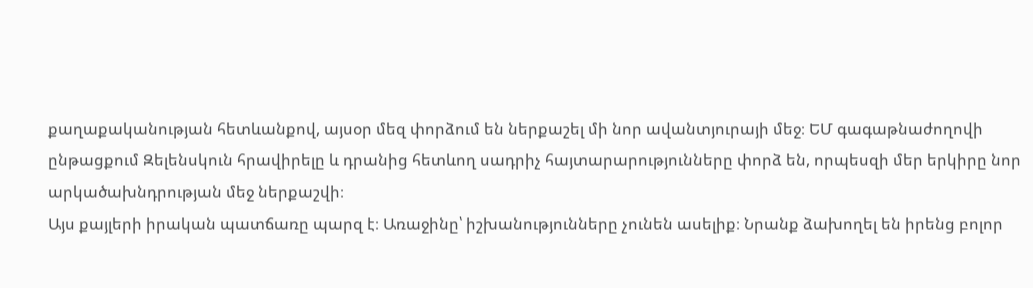քաղաքականության հետևանքով, այսօր մեզ փորձում են ներքաշել մի նոր ավանտյուրայի մեջ։ ԵՄ գագաթնաժողովի ընթացքում Զելենսկուն հրավիրելը և դրանից հետևող սադրիչ հայտարարությունները փորձ են, որպեսզի մեր երկիրը նոր արկածախնդրության մեջ ներքաշվի։
Այս քայլերի իրական պատճառը պարզ է։ Առաջինը՝ իշխանությունները չունեն ասելիք։ Նրանք ձախողել են իրենց բոլոր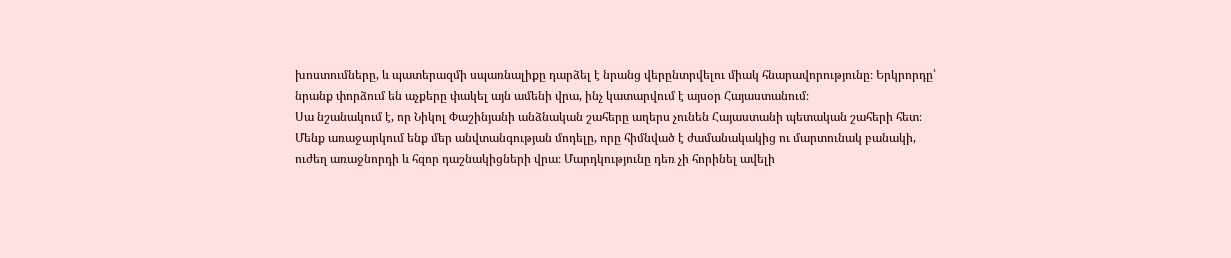խոստումները, և պատերազմի սպառնալիքը դարձել է նրանց վերընտրվելու միակ հնարավորությունը։ Երկրորդը՝ նրանք փորձում են աչքերը փակել այն ամենի վրա, ինչ կատարվում է այսօր Հայաստանում։
Սա նշանակում է, որ Նիկոլ Փաշինյանի անձնական շահերը աղերս չունեն Հայաստանի պետական շահերի հետ։
Մենք առաջարկում ենք մեր անվտանգության մոդելը, որը հիմնված է ժամանակակից ու մարտունակ բանակի, ուժեղ առաջնորդի և հզոր դաշնակիցների վրա։ Մարդկությունը դեռ չի հորինել ավելի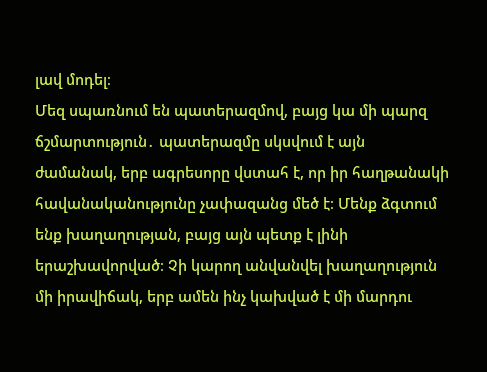լավ մոդել։
Մեզ սպառնում են պատերազմով, բայց կա մի պարզ ճշմարտություն․ պատերազմը սկսվում է այն ժամանակ, երբ ագրեսորը վստահ է, որ իր հաղթանակի հավանականությունը չափազանց մեծ է։ Մենք ձգտում ենք խաղաղության, բայց այն պետք է լինի երաշխավորված։ Չի կարող անվանվել խաղաղություն մի իրավիճակ, երբ ամեն ինչ կախված է մի մարդու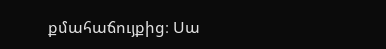քմահաճույքից։ Սա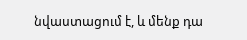նվաստացում է, և մենք դա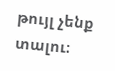թույլ չենք տալու։